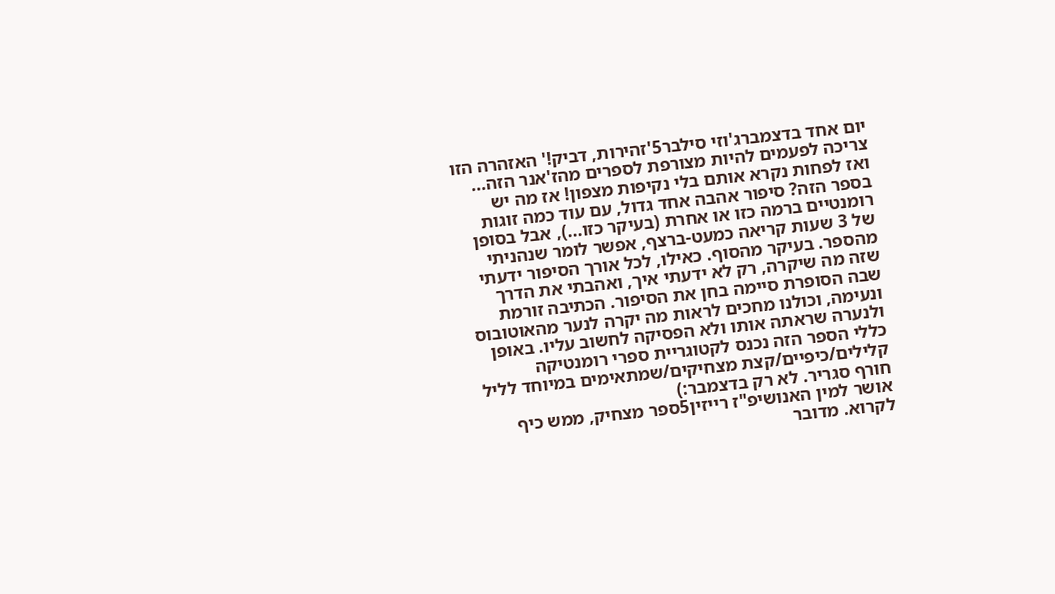יום אחד בדצמברג'וזי סילבר5'זהירות, דביק!' האזהרה הזו צריכה לפעמים להיות מצורפת לספרים מהז'אנר הזה... ואז לפחות נקרא אותם בלי נקיפות מצפון! אז מה יש בספר הזה? סיפור אהבה אחד גדול, עם עוד כמה זוגות רומנטיים ברמה כזו או אחרת (בעיקר כזו...), אבל בסופן של 3 שעות קריאה כמעט-ברצף, אפשר לומר שנהניתי מהספר. בעיקר מהסוף. כאילו, לכל אורך הסיפור ידעתי שזה מה שיקרה, רק לא ידעתי איך, ואהבתי את הדרך שבה הסופרת סיימה בחן את הסיפור. הכתיבה זורמת ונעימה, וכולנו מחכים לראות מה יקרה לנער מהאוטובוס ולנערה שראתה אותו ולא הפסיקה לחשוב עליו. באופן כללי הספר הזה נכנס לקטוגריית ספרי רומנטיקה קלילים/כיפיים/קצת מצחיקים/שמתאימים במיוחד לליל חורף סגריר. לא רק בדצמבר:)
אושר למין האנושיפ"ז רייזין5ספר מצחיק, ממש כיף לקרוא. מדובר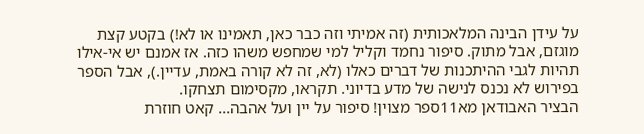על עידן הבינה המלאכותית (זה אמיתי וזה כבר כאן, תאמינו או לא!) בקטע קצת מוגזם, אבל מתוק. סיפור נחמד וקליל למי שמחפש משהו כזה. אז אמנם יש אי-אילו תהיות לגבי ההיתכנות של דברים כאלו (לא, זה לא קורה באמת, עדיין.), אבל הספר בפירוש לא נכנס לנישה של מדע בדיוני. תקראו, מקסימום תצחקו.
הבציר האבודאן מא11ספר מצוין! סיפור על יין ועל אהבה... קאט חוזרת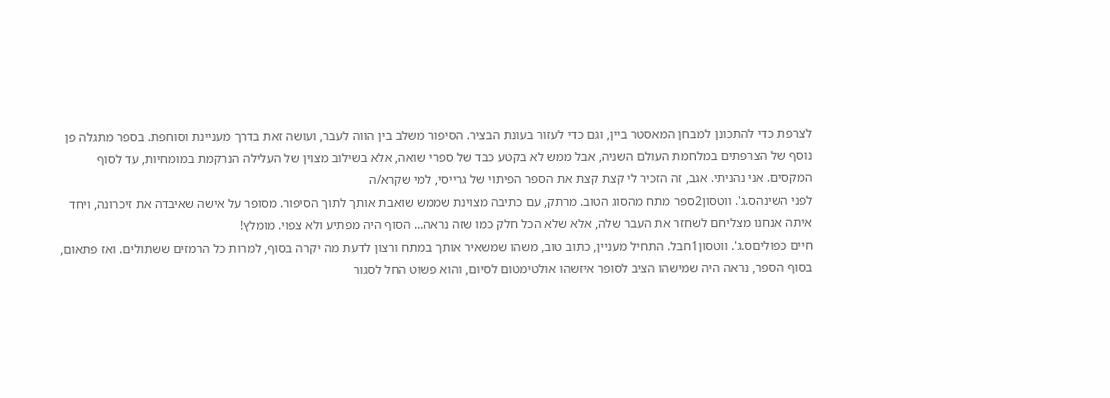לצרפת כדי להתכונן למבחן המאסטר ביין, וגם כדי לעזור בעונת הבציר. הסיפור משלב בין הווה לעבר, ועושה זאת בדרך מעניינת וסוחפת. בספר מתגלה פן נוסף של הצרפתים במלחמת העולם השניה, אבל ממש לא בקטע כבד של ספרי שואה, אלא בשילוב מצוין של העלילה הנרקמת במומחיות, עד לסוף המקסים. אני נהניתי. אגב, זה הזכיר לי קצת קצת את הספר הפיתוי של גרייסי, למי שקרא/ה
לפני השינהס.ג'. ווטסון2ספר מתח מהסוג הטוב. מרתק, עם כתיבה מצוינת שממש שואבת אותך לתוך הסיפור. מסופר על אישה שאיבדה את זיכרונה, ויחד איתה אנחנו מצליחם לשחזר את העבר שלה, אלא שלא הכל חלק כמו שזה נראה... הסוף היה מפתיע ולא צפוי. מומלץ!
חיים כפוליםס.ג'. ווטסון1חבל. התחיל מעניין, כתוב טוב, משהו שמשאיר אותך במתח ורצון לדעת מה יקרה בסוף, למרות כל הרמזים ששתולים. ואז פתאום, בסוף הספר, נראה היה שמישהו הציב לסופר איזשהו אולטימטום לסיום, והוא פשוט החל לסגור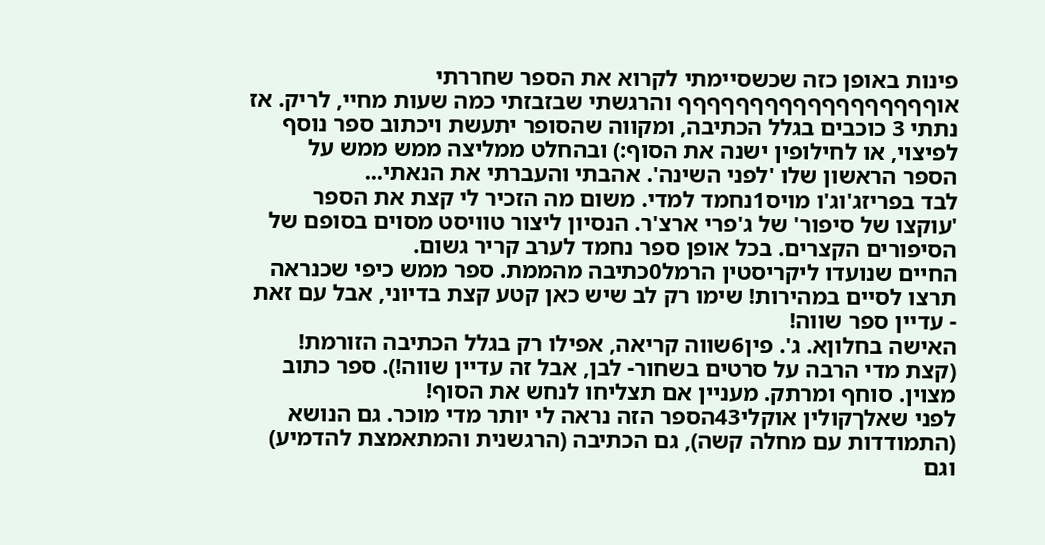פינות באופן כזה שכשסיימתי לקרוא את הספר שחררתי אוףףףףףףףףףףףףףףףףףף והרגשתי שבזבזתי כמה שעות מחיי, לריק. אז נתתי 3 כוכבים בגלל הכתיבה, ומקווה שהסופר יתעשת ויכתוב ספר נוסף לפיצוי, או לחילופין ישנה את הסוף:) ובהחלט ממליצה ממש ממש על הספר הראשון שלו 'לפני השינה'. אהבתי והעברתי את הנאתי...
לבד בפריזג'וג'ו מויס1נחמד למדי. משום מה הזכיר לי קצת את הספר 'עוקצו של סיפור' של ג'פרי ארצ'ר. הנסיון ליצור טוויסט מסוים בסופם של הסיפורים הקצרים. בכל אופן ספר נחמד לערב קריר גשום.
החיים שנועדו ליקריסטין הרמל0כתיבה מהממת. ספר ממש כיפי שכנראה תרצו לסיים במהירות! שימו רק לב שיש כאן קטע קצת בדיוני, אבל עם זאת - עדיין ספר שווה!
האישה בחלוןא. ג'. פין6שווה קריאה, אפילו רק בגלל הכתיבה הזורמת! (קצת מדי הרבה על סרטים בשחור- לבן, אבל זה עדיין שווה!). ספר כתוב מצוין. סוחף ומרתק. מעניין אם תצליחו לנחש את הסוף!
לפני שאלךקולין אוקלי43הספר הזה נראה לי יותר מדי מוכר. גם הנושא (התמודדות עם מחלה קשה), גם הכתיבה (הרגשנית והמתאמצת להדמיע) וגם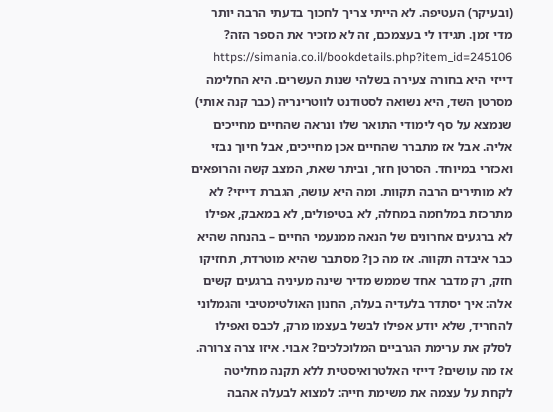(ובעיקר) העטיפה. לא הייתי צריך לחכוך בדעתי הרבה יותר מדי זמן. תגידו לי בעצמכם, זה לא מזכיר את הספר הזה? https://simania.co.il/bookdetails.php?item_id=245106 דייזי היא בחורה צעירה בשלהי שנות העשרים. היא החלימה מסרטן השד, היא נשואה לסטודנט לווטרינריה (כבר קנה אותי) שנמצא על סף לימודי התואר שלו ונראה שהחיים מחייכים אליה. אבל אז מתברר שהחיים אכן מחייכים, אבל חיוך נבזי ואכזרי במיוחד. הסרטן חזר, וביתר שאת, המצב קשה והרופאים לא מותירים הרבה תקוות. ומה היא עושה, הגברת דייזי? לא מתרכזת במלחמה במחלה, לא בטיפולים, לא במאבק, אפילו לא ברגעים אחרונים של הנאה ממנעמי החיים – בהנחה שהיא כבר איבדה תקווה. אז מה כן? מסתבר שהיא מוטרדת, תחזיקו חזק, רק מדבר אחד שממש מדיר שינה מעיניה ברגעים קשים אלה: איך יסתדר בלעדיה בעלה, החנון האולטימטיבי והגמלוני להחריד, שלא יודע אפילו לבשל בעצמו מרק, לכבס ואפילו לסלק את ערימת הגרביים המלוכלכים? אבוי. איזו צרה צרורה. אז מה עושים? דייזי האלטרואיסטית ללא תקנה מחליטה לקחת על עצמה את משימת חייה: למצוא לבעלה אהבה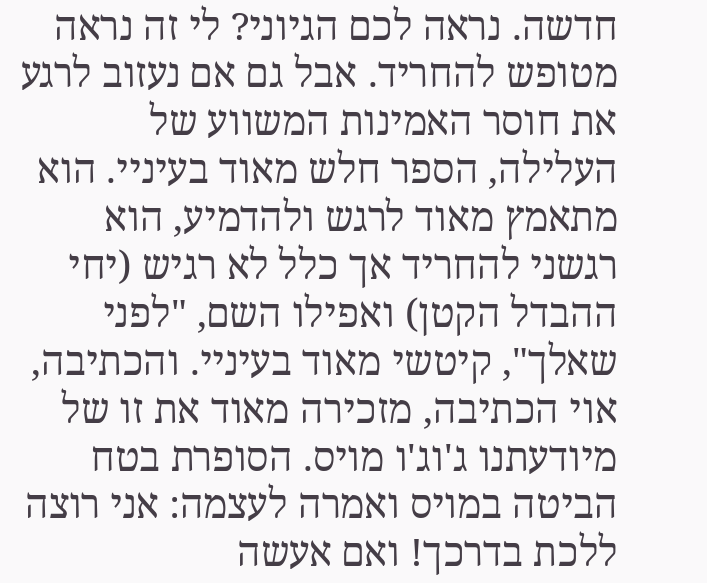חדשה. נראה לכם הגיוני? לי זה נראה מטופש להחריד. אבל גם אם נעזוב לרגע את חוסר האמינות המשווע של העלילה, הספר חלש מאוד בעיניי. הוא מתאמץ מאוד לרגש ולהדמיע, הוא רגשני להחריד אך כלל לא רגיש (יחי ההבדל הקטן) ואפילו השם, "לפני שאלך", קיטשי מאוד בעיניי. והכתיבה, אוי הכתיבה, מזכירה מאוד את זו של מיודעתנו ג'וג'ו מויס. הסופרת בטח הביטה במויס ואמרה לעצמה: אני רוצה ללכת בדרכך! ואם אעשה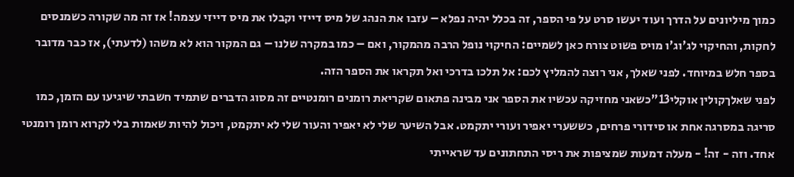כמוך מיליונים על הדרך ועוד יעשו סרט על פי הספר, זה בכלל יהיה נפלא – עזבו את הנהג של מיס דייזי וקבלו את מיס דייזי עצמה! אז זה מה שקורה כשמנסים לחקות, והחיקוי לג'וג'ו מויס פשוט צורח כאן לשמיים: החיקוי נופל הרבה מהמקור, ואם – כמו במקרה שלנו – גם המקור הוא לא משהו (לדעתי), אז כבר מדובר בספר חלש במיוחד. לפני שאלך, אני רוצה להמליץ לכם: אל תלכו בדרכי ואל תקראו את הספר הזה.
לפני שאלךקולין אוקלי13"כשאני מחזיקה עכשיו את הספר אני מבינה פתאום שקריאת רומנים רומנטיים זה מסוג הדברים שתמיד חשבתי שיגיעו עם הזמן, כמו סריגה במסרגה אחת או סידורי פרחים, כששערי יאפיר ועורי יתקמט. אבל השיער שלי לא יאפיר והעור שלי לא יתקמט, ויכול להיות שאמות בלי לקרוא רומן רומנטי אחד. וזה - זה! - מעלה דמעות שמציפות את ריסי התחתונים עד שראייתי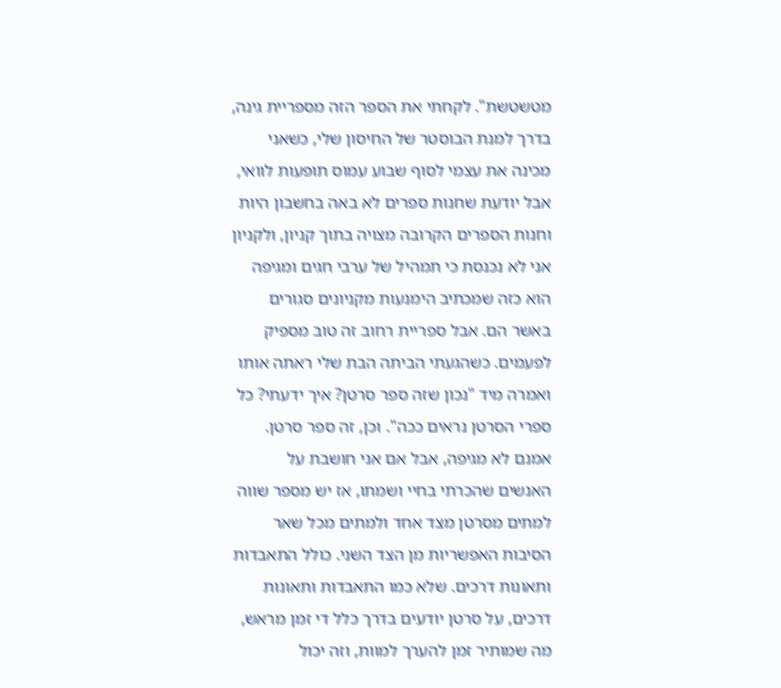מטשטשת". לקחתי את הספר הזה מספריית גינה, בדרך למנת הבוסטר של החיסון שלי, כשאני מכינה את עצמי לסוף שבוע עמוס תופעות לוואי, אבל יודעת שחנות ספרים לא באה בחשבון היות וחנות הספרים הקרובה מצויה בתוך קניון, ולקניון אני לא נכנסת כי תמהיל של ערבי חגים ומגיפה הוא כזה שמכתיב הימנעות מקניונים סגורים באשר הם. אבל ספריית רחוב זה טוב מספיק לפעמים. כשהגעתי הביתה הבת שלי ראתה אותו ואמרה מיד "נכון שזה ספר סרטן? איך ידעתי? כל ספרי הסרטן נראים ככה". וכן, זה ספר סרטן. אמנם לא מגיפה, אבל אם אני חושבת על האנשים שהכרתי בחיי ושמתו, אז יש מספר שווה למתים מסרטן מצד אחד ולמתים מכל שאר הסיבות האפשריות מן הצד השני. כולל התאבדות ותאונות דרכים. שלא כמו התאבדות ותאונות דרכים, על סרטן יודעים בדרך כלל די זמן מראש, מה שמותיר זמן להערך למוות, וזה יכול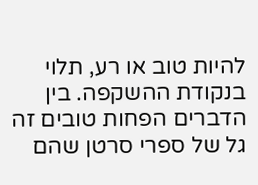להיות טוב או רע, תלוי בנקודת ההשקפה. בין הדברים הפחות טובים זה גל של ספרי סרטן שהם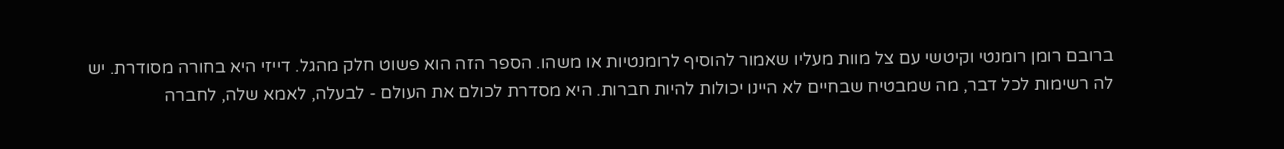ברובם רומן רומנטי וקיטשי עם צל מוות מעליו שאמור להוסיף לרומנטיות או משהו. הספר הזה הוא פשוט חלק מהגל. דייזי היא בחורה מסודרת. יש לה רשימות לכל דבר, מה שמבטיח שבחיים לא היינו יכולות להיות חברות. היא מסדרת לכולם את העולם - לבעלה, לאמא שלה, לחברה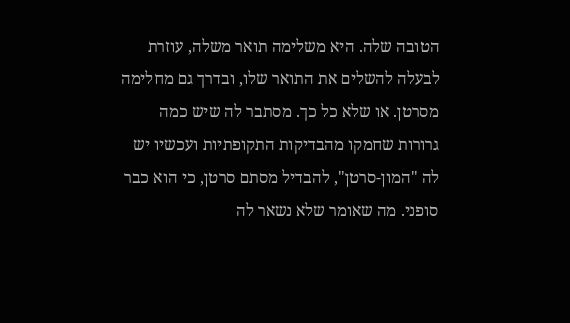הטובה שלה. היא משלימה תואר משלה, עוזרת לבעלה להשלים את התואר שלו, ובדרך גם מחלימה מסרטן. או שלא כל כך. מסתבר לה שיש כמה גרורות שחמקו מהבדיקות התקופתיות ועכשיו יש לה "המון-סרטן", להבדיל מסתם סרטן, כי הוא כבר סופני. מה שאומר שלא נשאר לה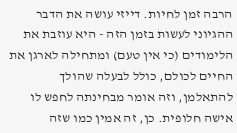הרבה זמן לחיות. דייזי עושה את הדבר ההגיוני לעשות בזמן הזה - היא עוזבת את הלימודים (כי אין טעם) ומתחילה לארגן את החיים לכולם, כולל לבעלה שהולך להתאלמן, וזה אומר מבחינתה לחפש לו אישה חלופית. כן, זה אמין כמו שזה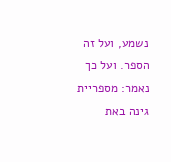נשמע, ועל זה הספר. ועל כך נאמר: מספריית גינה באת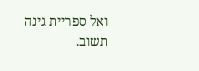ואל ספריית גינה תשוב.